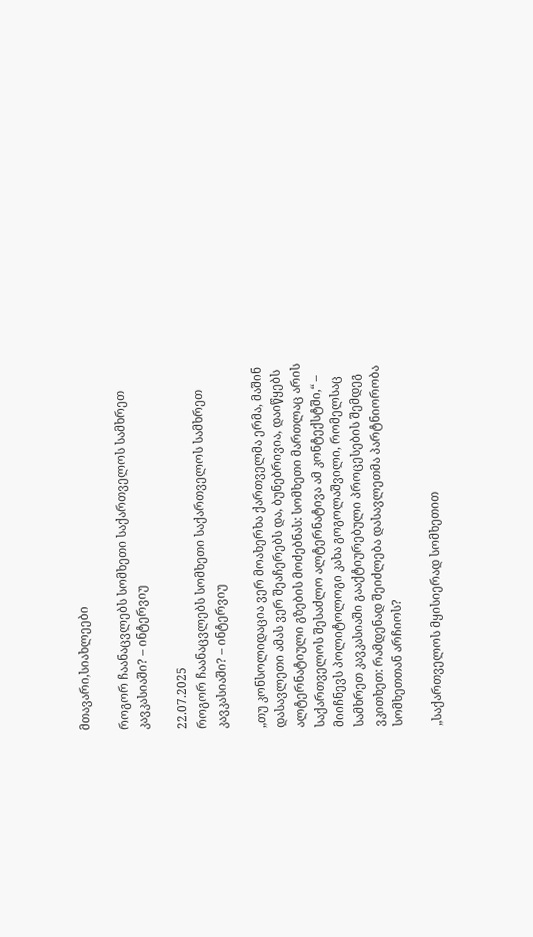მთავარი,სიახლეები

როგორ ჩაანაცვლებს სომხეთი საქართველოს სამხრეთ კავკასიაში? – ინტერვიუ

22.07.2025
როგორ ჩაანაცვლებს სომხეთი საქართველოს სამხრეთ კავკასიაში? – ინტერვიუ

„თუ კონსოლიდაცია ვერ მოახერხა ქართველმა ერმა, მაშინ დასავლეთი ამას ვერ შეაჩერებს და, ბუნებრივია, დაიწყებს ალტერნატიული გზების მოძებნას: სომხეთი მართლაც არის საქართველოს შესაძლო ალტერნატივა ამ კონტექსტში,“ – მიიჩნევს პოლიტოლოგი კახა გოგოლაშვილი, რომელსაც სამხრეთ კავკასიაში გააქტიურებული პროცესების შემდეგ ვკითხეთ: რამდენად შეიძლება დასავლეთმა პარტნიორობა სომხეთთან არჩიოს?

„საქართველოს მყისიერად სომხეთით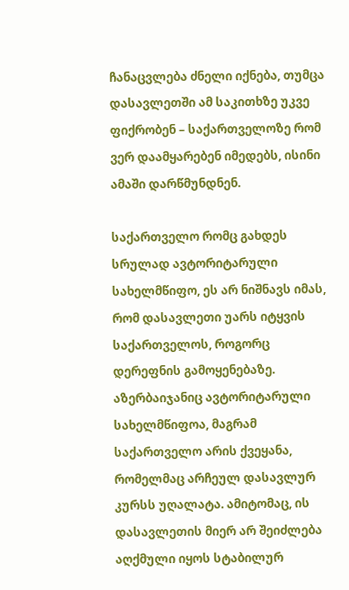ჩანაცვლება ძნელი იქნება, თუმცა დასავლეთში ამ საკითხზე უკვე ფიქრობენ – საქართველოზე რომ ვერ დაამყარებენ იმედებს, ისინი ამაში დარწმუნდნენ.

საქართველო რომც გახდეს სრულად ავტორიტარული სახელმწიფო, ეს არ ნიშნავს იმას, რომ დასავლეთი უარს იტყვის საქართველოს, როგორც დერეფნის გამოყენებაზე. აზერბაიჯანიც ავტორიტარული სახელმწიფოა, მაგრამ საქართველო არის ქვეყანა, რომელმაც არჩეულ დასავლურ კურსს უღალატა. ამიტომაც, ის დასავლეთის მიერ არ შეიძლება აღქმული იყოს სტაბილურ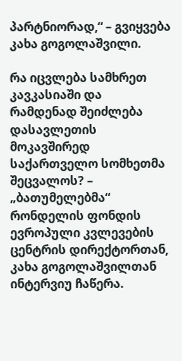პარტნიორად,“ – გვიყვება კახა გოგოლაშვილი.

რა იცვლება სამხრეთ კავკასიაში და რამდენად შეიძლება დასავლეთის მოკავშირედ საქართველო სომხეთმა შეცვალოს? – „ბათუმელებმა“ რონდელის ფონდის ევროპული კვლევების ცენტრის დირექტორთან, კახა გოგოლაშვილთან ინტერვიუ ჩაწერა.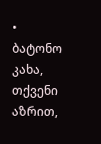• ბატონო კახა, თქვენი აზრით,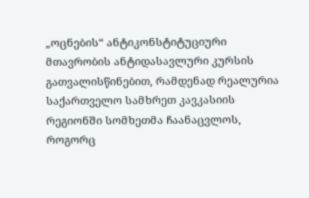„ოცნების“ ანტიკონსტიტუციური მთავრობის ანტიდასავლური კურსის გათვალისწინებით, რამდენად რეალურია საქართველო სამხრეთ კავკასიის რეგიონში სომხეთმა ჩაანაცვლოს, როგორც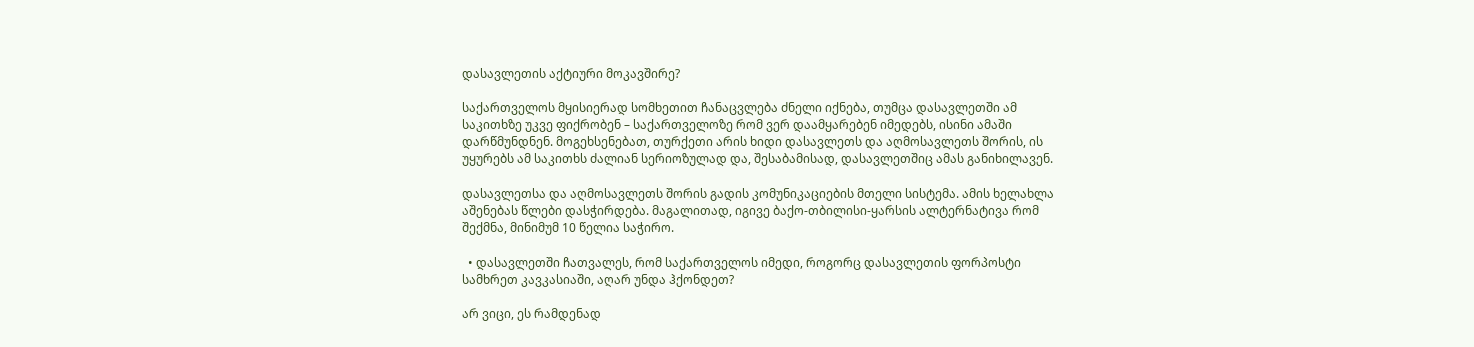დასავლეთის აქტიური მოკავშირე?

საქართველოს მყისიერად სომხეთით ჩანაცვლება ძნელი იქნება, თუმცა დასავლეთში ამ საკითხზე უკვე ფიქრობენ – საქართველოზე რომ ვერ დაამყარებენ იმედებს, ისინი ამაში დარწმუნდნენ. მოგეხსენებათ, თურქეთი არის ხიდი დასავლეთს და აღმოსავლეთს შორის, ის უყურებს ამ საკითხს ძალიან სერიოზულად და, შესაბამისად, დასავლეთშიც ამას განიხილავენ.

დასავლეთსა და აღმოსავლეთს შორის გადის კომუნიკაციების მთელი სისტემა. ამის ხელახლა აშენებას წლები დასჭირდება. მაგალითად, იგივე ბაქო-თბილისი-ყარსის ალტერნატივა რომ შექმნა, მინიმუმ 10 წელია საჭირო.

  • დასავლეთში ჩათვალეს, რომ საქართველოს იმედი, როგორც დასავლეთის ფორპოსტი სამხრეთ კავკასიაში, აღარ უნდა ჰქონდეთ?

არ ვიცი, ეს რამდენად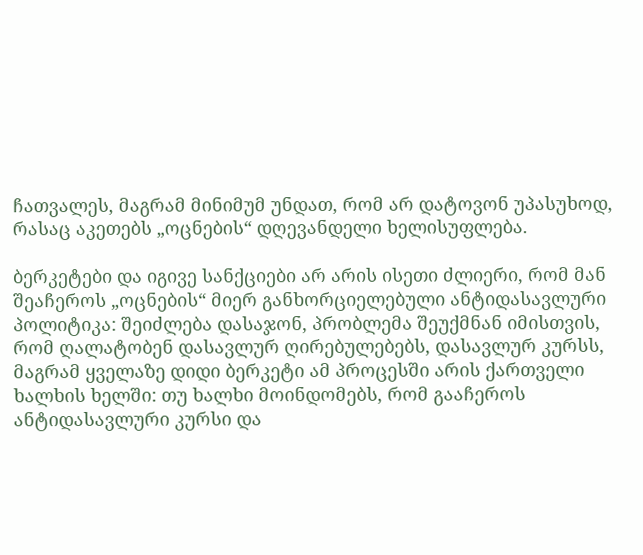ჩათვალეს, მაგრამ მინიმუმ უნდათ, რომ არ დატოვონ უპასუხოდ, რასაც აკეთებს „ოცნების“ დღევანდელი ხელისუფლება.

ბერკეტები და იგივე სანქციები არ არის ისეთი ძლიერი, რომ მან შეაჩეროს „ოცნების“ მიერ განხორციელებული ანტიდასავლური პოლიტიკა: შეიძლება დასაჯონ, პრობლემა შეუქმნან იმისთვის, რომ ღალატობენ დასავლურ ღირებულებებს, დასავლურ კურსს, მაგრამ ყველაზე დიდი ბერკეტი ამ პროცესში არის ქართველი ხალხის ხელში: თუ ხალხი მოინდომებს, რომ გააჩეროს ანტიდასავლური კურსი და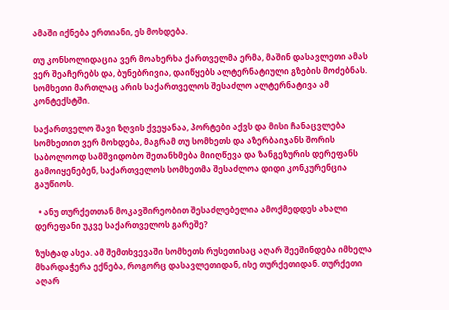ამაში იქნება ერთიანი, ეს მოხდება.

თუ კონსოლიდაცია ვერ მოახერხა ქართველმა ერმა, მაშინ დასავლეთი ამას ვერ შეაჩერებს და, ბუნებრივია, დაიწყებს ალტერნატიული გზების მოძებნას. სომხეთი მართლაც არის საქართველოს შესაძლო ალტერნატივა ამ კონტექსტში.

საქართველო შავი ზღვის ქვეყანაა, პორტები აქვს და მისი ჩანაცვლება სომხეთით ვერ მოხდება, მაგრამ თუ სომხეთს და აზერბაიჯანს შორის საბოლოოდ სამშვიდობო შეთანხმება მიიღწევა და ზანგეზურის დერეფანს გამოიყენებენ, საქართველოს სომხეთმა შესაძლოა დიდი კონკურენცია გაუწიოს.

  • ანუ თურქეთთან მოკავშირეობით შესაძლებელია ამოქმედდეს ახალი დერეფანი უკვე საქართველოს გარეშე?

ზუსტად ასეა. ამ შემთხვევაში სომხეთს რუსეთისაც აღარ შეეშინდება იმხელა მხარდაჭერა ექნება, როგორც დასავლეთიდან, ისე თურქეთიდან. თურქეთი აღარ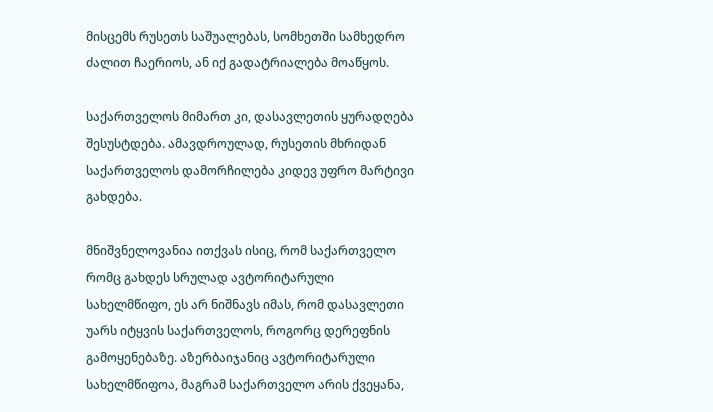მისცემს რუსეთს საშუალებას, სომხეთში სამხედრო ძალით ჩაერიოს, ან იქ გადატრიალება მოაწყოს.

საქართველოს მიმართ კი, დასავლეთის ყურადღება შესუსტდება. ამავდროულად, რუსეთის მხრიდან საქართველოს დამორჩილება კიდევ უფრო მარტივი გახდება.

მნიშვნელოვანია ითქვას ისიც, რომ საქართველო რომც გახდეს სრულად ავტორიტარული სახელმწიფო, ეს არ ნიშნავს იმას, რომ დასავლეთი უარს იტყვის საქართველოს, როგორც დერეფნის გამოყენებაზე. აზერბაიჯანიც ავტორიტარული სახელმწიფოა, მაგრამ საქართველო არის ქვეყანა,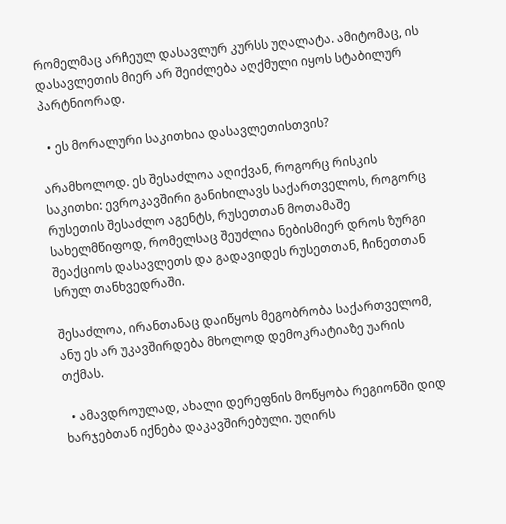რომელმაც არჩეულ დასავლურ კურსს უღალატა. ამიტომაც, ის დასავლეთის მიერ არ შეიძლება აღქმული იყოს სტაბილურ პარტნიორად.

  • ეს მორალური საკითხია დასავლეთისთვის?

არამხოლოდ. ეს შესაძლოა აღიქვან, როგორც რისკის საკითხი: ევროკავშირი განიხილავს საქართველოს, როგორც რუსეთის შესაძლო აგენტს, რუსეთთან მოთამაშე სახელმწიფოდ, რომელსაც შეუძლია ნებისმიერ დროს ზურგი შეაქციოს დასავლეთს და გადავიდეს რუსეთთან, ჩინეთთან სრულ თანხვედრაში.

შესაძლოა, ირანთანაც დაიწყოს მეგობრობა საქართველომ, ანუ ეს არ უკავშირდება მხოლოდ დემოკრატიაზე უარის თქმას.

  • ამავდროულად, ახალი დერეფნის მოწყობა რეგიონში დიდ ხარჯებთან იქნება დაკავშირებული. უღირს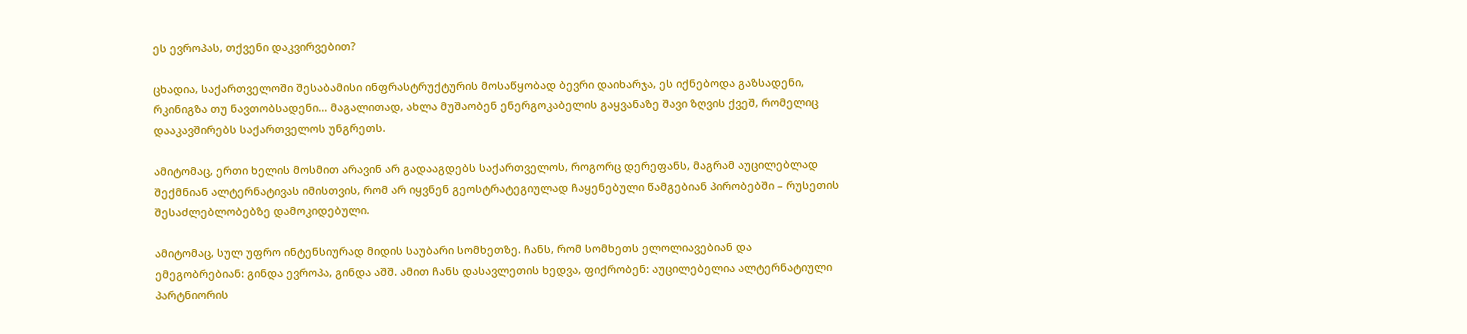ეს ევროპას, თქვენი დაკვირვებით?

ცხადია, საქართველოში შესაბამისი ინფრასტრუქტურის მოსაწყობად ბევრი დაიხარჯა, ეს იქნებოდა გაზსადენი, რკინიგზა თუ ნავთობსადენი… მაგალითად, ახლა მუშაობენ ენერგოკაბელის გაყვანაზე შავი ზღვის ქვეშ, რომელიც დააკავშირებს საქართველოს უნგრეთს.

ამიტომაც, ერთი ხელის მოსმით არავინ არ გადააგდებს საქართველოს, როგორც დერეფანს, მაგრამ აუცილებლად შექმნიან ალტერნატივას იმისთვის, რომ არ იყვნენ გეოსტრატეგიულად ჩაყენებული წამგებიან პირობებში – რუსეთის შესაძლებლობებზე დამოკიდებული.

ამიტომაც, სულ უფრო ინტენსიურად მიდის საუბარი სომხეთზე. ჩანს, რომ სომხეთს ელოლიავებიან და ემეგობრებიან: გინდა ევროპა, გინდა აშშ. ამით ჩანს დასავლეთის ხედვა, ფიქრობენ: აუცილებელია ალტერნატიული პარტნიორის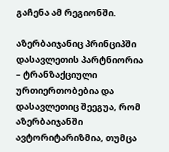გაჩენა ამ რეგიონში.

აზერბაიჯანიც პრინციპში დასავლეთის პარტნიორია – ტრანზაქციული ურთიერთობებია და დასავლეთიც შეეგუა, რომ აზერბაიჯანში ავტორიტარიზმია, თუმცა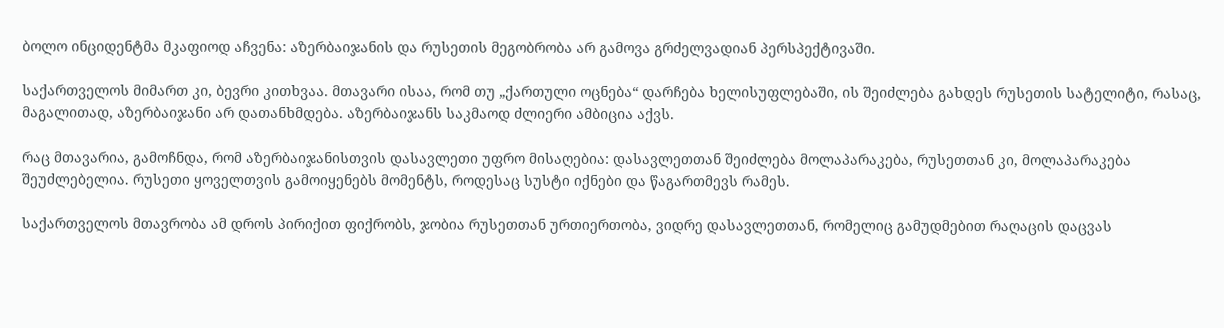ბოლო ინციდენტმა მკაფიოდ აჩვენა: აზერბაიჯანის და რუსეთის მეგობრობა არ გამოვა გრძელვადიან პერსპექტივაში.

საქართველოს მიმართ კი, ბევრი კითხვაა. მთავარი ისაა, რომ თუ „ქართული ოცნება“ დარჩება ხელისუფლებაში, ის შეიძლება გახდეს რუსეთის სატელიტი, რასაც, მაგალითად, აზერბაიჯანი არ დათანხმდება. აზერბაიჯანს საკმაოდ ძლიერი ამბიცია აქვს.

რაც მთავარია, გამოჩნდა, რომ აზერბაიჯანისთვის დასავლეთი უფრო მისაღებია: დასავლეთთან შეიძლება მოლაპარაკება, რუსეთთან კი, მოლაპარაკება შეუძლებელია. რუსეთი ყოველთვის გამოიყენებს მომენტს, როდესაც სუსტი იქნები და წაგართმევს რამეს.

საქართველოს მთავრობა ამ დროს პირიქით ფიქრობს, ჯობია რუსეთთან ურთიერთობა, ვიდრე დასავლეთთან, რომელიც გამუდმებით რაღაცის დაცვას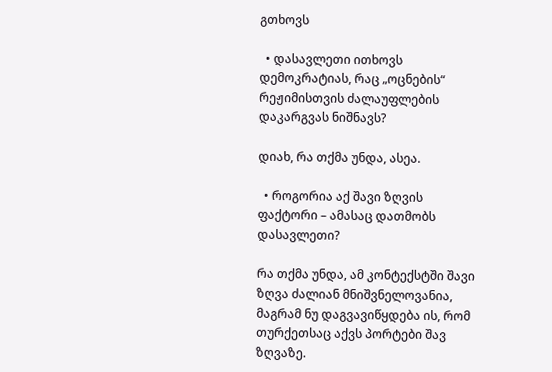გთხოვს

  • დასავლეთი ითხოვს დემოკრატიას, რაც „ოცნების“ რეჟიმისთვის ძალაუფლების დაკარგვას ნიშნავს?

დიახ, რა თქმა უნდა, ასეა.

  • როგორია აქ შავი ზღვის ფაქტორი – ამასაც დათმობს დასავლეთი?

რა თქმა უნდა, ამ კონტექსტში შავი ზღვა ძალიან მნიშვნელოვანია, მაგრამ ნუ დაგვავიწყდება ის, რომ თურქეთსაც აქვს პორტები შავ ზღვაზე.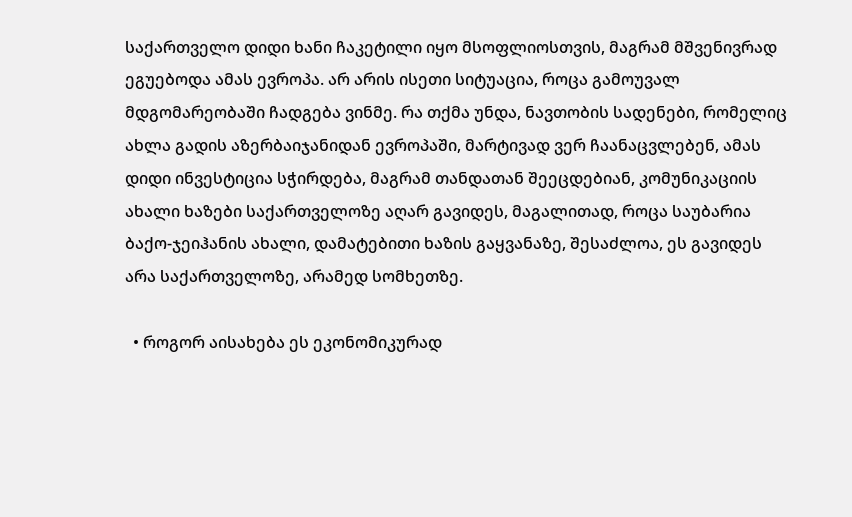საქართველო დიდი ხანი ჩაკეტილი იყო მსოფლიოსთვის, მაგრამ მშვენივრად ეგუებოდა ამას ევროპა. არ არის ისეთი სიტუაცია, როცა გამოუვალ მდგომარეობაში ჩადგება ვინმე. რა თქმა უნდა, ნავთობის სადენები, რომელიც ახლა გადის აზერბაიჯანიდან ევროპაში, მარტივად ვერ ჩაანაცვლებენ, ამას დიდი ინვესტიცია სჭირდება, მაგრამ თანდათან შეეცდებიან, კომუნიკაციის ახალი ხაზები საქართველოზე აღარ გავიდეს, მაგალითად, როცა საუბარია ბაქო-ჯეიჰანის ახალი, დამატებითი ხაზის გაყვანაზე, შესაძლოა, ეს გავიდეს არა საქართველოზე, არამედ სომხეთზე.

  • როგორ აისახება ეს ეკონომიკურად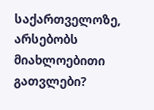საქართველოზე, არსებობს მიახლოებითი გათვლები?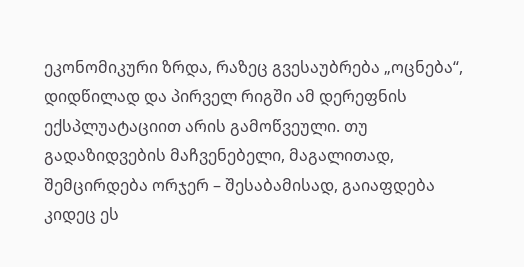ეკონომიკური ზრდა, რაზეც გვესაუბრება „ოცნება“, დიდწილად და პირველ რიგში ამ დერეფნის ექსპლუატაციით არის გამოწვეული. თუ გადაზიდვების მაჩვენებელი, მაგალითად, შემცირდება ორჯერ – შესაბამისად, გაიაფდება კიდეც ეს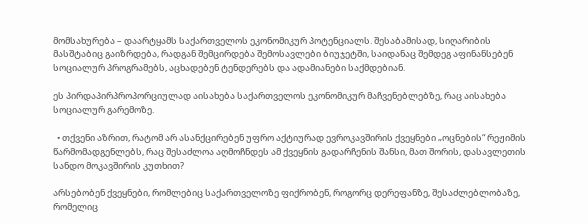მომსახურება – დაარტყამს საქართველოს ეკონომიკურ პოტენციალს. შესაბამისად, სიღარიბის მასშტაბიც გაიზრდება, რადგან შემცირდება შემოსავლები ბიუჯეტში, საიდანაც შემდეგ აფინანსებენ სოციალურ პროგრამებს, აცხადებენ ტენდერებს და ადამიანები საქმდებიან.

ეს პირდაპირპროპორციულად აისახება საქართველოს ეკონომიკურ მაჩვენებლებზე, რაც აისახება სოციალურ გარემოზე.

  • თქვენი აზრით, რატომ არ ასანქცირებენ უფრო აქტიურად ევროკავშირის ქვეყნები „ოცნების“ რეჟიმის წარმომადგენლებს, რაც შესაძლოა აღმოჩნდეს ამ ქვეყნის გადარჩენის შანსი, მათ შორის, დასავლეთის სანდო მოკავშირის კუთხით?

არსებობენ ქვეყნები, რომლებიც საქართველოზე ფიქრობენ, როგორც დერეფანზე, შესაძლებლობაზე, რომელიც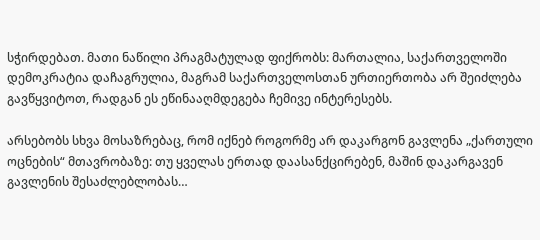სჭირდებათ. მათი ნაწილი პრაგმატულად ფიქრობს: მართალია, საქართველოში დემოკრატია დაჩაგრულია, მაგრამ საქართველოსთან ურთიერთობა არ შეიძლება გავწყვიტოთ, რადგან ეს ეწინააღმდეგება ჩემივე ინტერესებს.

არსებობს სხვა მოსაზრებაც, რომ იქნებ როგორმე არ დაკარგონ გავლენა „ქართული ოცნების“ მთავრობაზე: თუ ყველას ერთად დაასანქცირებენ, მაშინ დაკარგავენ გავლენის შესაძლებლობას…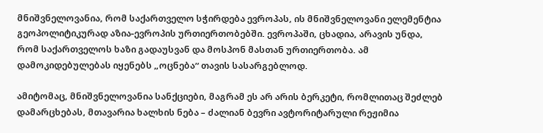მნიშვნელოვანია, რომ საქართველო სჭირდება ევროპას, ის მნიშვნელოვანი ელემენტია გეოპოლიტიკურად აზია-ევროპის ურთიერთობებში. ევროპაში, ცხადია, არავის უნდა, რომ საქართველოს ხაზი გადაუსვან და მოსპონ მასთან ურთიერთობა. ამ დამოკიდებულებას იყენებს „ოცნება“ თავის სასარგებლოდ.

ამიტომაც, მნიშვნელოვანია სანქციები, მაგრამ ეს არ არის ბერკეტი, რომლითაც შეძლებ დამარცხებას, მთავარია ხალხის ნება – ძალიან ბევრი ავტორიტარული რეჟიმია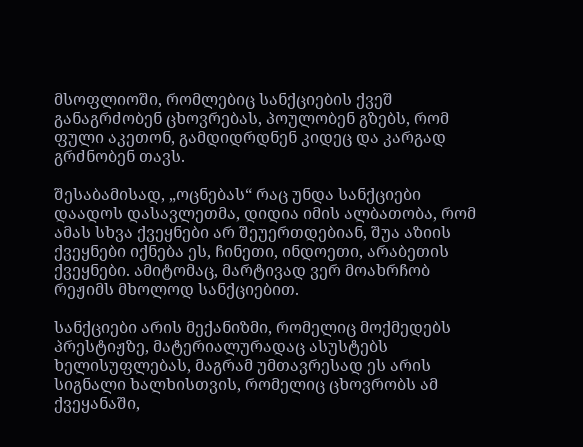მსოფლიოში, რომლებიც სანქციების ქვეშ განაგრძობენ ცხოვრებას, პოულობენ გზებს, რომ ფული აკეთონ, გამდიდრდნენ კიდეც და კარგად გრძნობენ თავს.

შესაბამისად, „ოცნებას“ რაც უნდა სანქციები დაადოს დასავლეთმა, დიდია იმის ალბათობა, რომ ამას სხვა ქვეყნები არ შეუერთდებიან, შუა აზიის ქვეყნები იქნება ეს, ჩინეთი, ინდოეთი, არაბეთის ქვეყნები. ამიტომაც, მარტივად ვერ მოახრჩობ რეჟიმს მხოლოდ სანქციებით.

სანქციები არის მექანიზმი, რომელიც მოქმედებს პრესტიჟზე, მატერიალურადაც ასუსტებს ხელისუფლებას, მაგრამ უმთავრესად ეს არის სიგნალი ხალხისთვის, რომელიც ცხოვრობს ამ ქვეყანაში,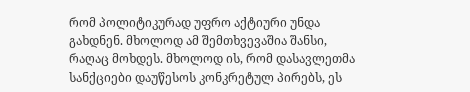რომ პოლიტიკურად უფრო აქტიური უნდა გახდნენ. მხოლოდ ამ შემთხვევაშია შანსი, რაღაც მოხდეს. მხოლოდ ის, რომ დასავლეთმა სანქციები დაუწესოს კონკრეტულ პირებს, ეს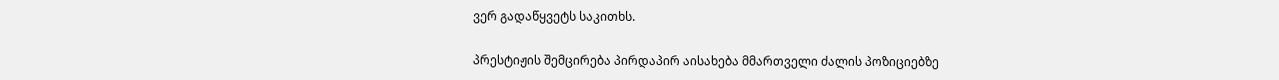ვერ გადაწყვეტს საკითხს.

პრესტიჟის შემცირება პირდაპირ აისახება მმართველი ძალის პოზიციებზე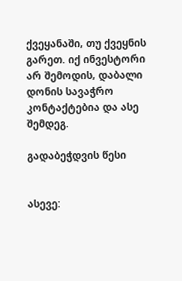ქვეყანაში, თუ ქვეყნის გარეთ. იქ ინვესტორი არ შემოდის, დაბალი დონის სავაჭრო კონტაქტებია და ასე შემდეგ.

გადაბეჭდვის წესი


ასევე: